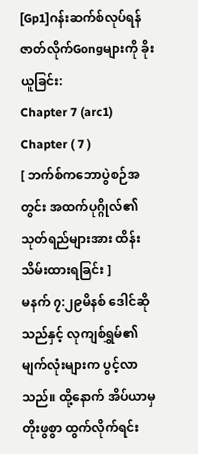[Gp1]ဂန်းဆက်စ်လုပ်ရန် ဇာတ်လိုက်Gongများကို ခိုးယူခြင်း:
Chapter 7 (arc1)
Chapter ( 7 )
[ ဘက်စ်ကဘောပွဲစဉ်အတွင်း အထက်ပုဂ္ဂိုလ်၏ သုတ်ရည်များအား ထိန်းသိမ်းထားရခြင်း ]
မနက် ၇:၂၉မိနစ် ဒေါင်ဆိုသည်နှင့် လုကျစ်ရွှမ်၏ မျက်လုံးများက ပွင့်လာသည်။ ထို့နောက် အိပ်ယာမှ တိုးဖွစွာ ထွက်လိုက်ရင်း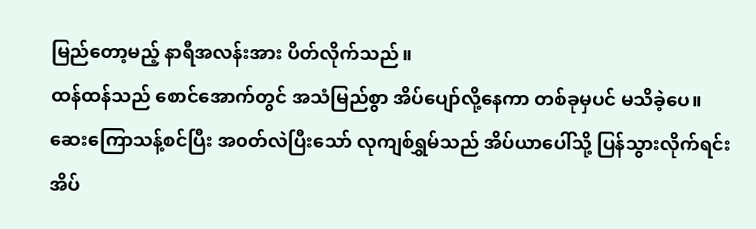မြည်တော့မည့် နာရီအလန်းအား ပိတ်လိုက်သည်။
ထန်ထန်သည် စောင်အောက်တွင် အသံမြည်စွာ အိပ်ပျော်လို့နေကာ တစ်ခုမှပင် မသိခဲ့ပေ။
ဆေးကြောသန့်စင်ပြီး အ၀တ်လဲပြီးသော် လုကျစ်ရွှမ်သည် အိပ်ယာပေါ်သို့ ပြန်သွားလိုက်ရင်း အိပ်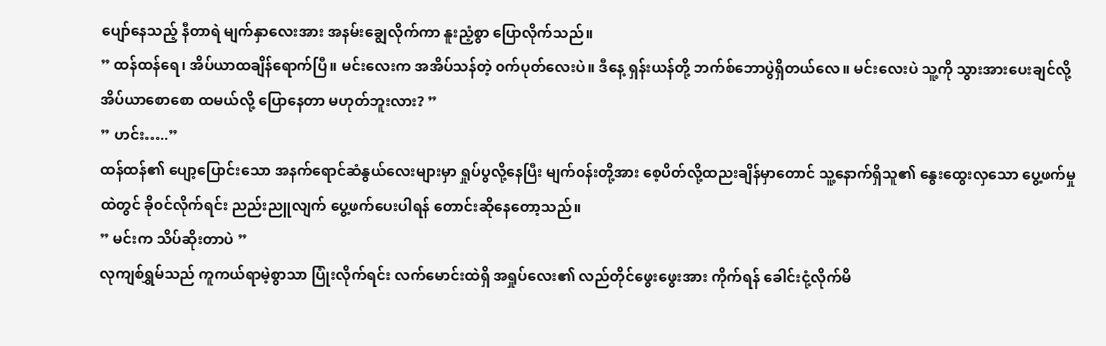ပျော်နေသည့် နီတာရဲ မျက်နှာလေးအား အနမ်းချွေလိုက်ကာ နူးညံ့စွာ ပြောလိုက်သည်။
” ထန်ထန်ရေ၊ အိပ်ယာထချိန်ရောက်ပြီ။ မင်းလေးက အအိပ်သန်တဲ့ ၀က်ပုတ်လေးပဲ။ ဒီနေ့ ရှန်းယန်တို့ ဘက်စ်ဘောပွဲရှိတယ်လေ။ မင်းလေးပဲ သူ့ကို သွားအားပေးချင်လို့ အိပ်ယာစောစော ထမယ်လို့ ပြောနေတာ မဟုတ်ဘူးလား? ”
” ဟင်း…..”
ထန်ထန်၏ ပျော့ပြောင်းသော အနက်ရောင်ဆံနွယ်လေးများမှာ ရှုပ်ပွလို့နေပြီး မျက်၀န်းတို့အား စေ့ပိတ်လို့ထညးချိန်မှာတောင် သူ့နောက်ရှိသူ၏ နွေးထွေးလှသော ပွေ့ဖက်မှုထဲတွင် ခို၀င်လိုက်ရင်း ညည်းညူလျက် ပွေ့ဖက်ပေးပါရန် တောင်းဆိုနေတော့သည်။
” မင်းက သိပ်ဆိုးတာပဲ ”
လုကျစ်ရွှမ်သည် ကူကယ်ရာမဲ့စွာသာ ပြုံးလိုက်ရင်း လက်မောင်းထဲရှိ အရှုပ်လေး၏ လည်တိုင်ဖွေးဖွေးအား ကိုက်ရန် ခေါင်းငုံ့လိုက်မိ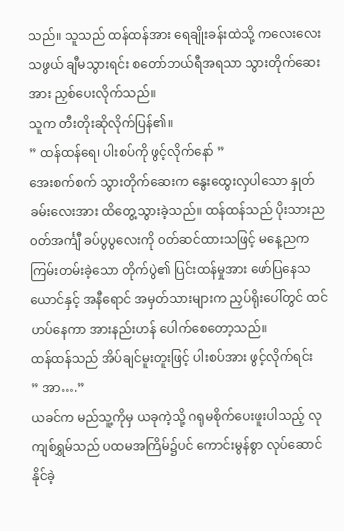သည်။ သူသည် ထန်ထန်အား ရေချိုးခန်းထဲသို့ ကလေးလေးသဖွယ် ချီမသွားရင်း စတော်ဘယ်ရီအရသာ သွားတိုက်ဆေးအား ညှစ်ပေးလိုက်သည်။
သူက တီးတိုးဆိုလိုက်ပြန်၏။
” ထန်ထန်ရေ၊ ပါးစပ်ကို ဖွင့်လိုက်နော် ”
အေးစက်စက် သွားတိုက်ဆေးက နွေးထွေးလှပါသော နှုတ်ခမ်းလေးအား ထိတွေ့သွားခဲ့သည်။ ထန်ထန်သည် ပိုးသားည၀တ်အင်္ကျီ ခပ်ပွပွလေးကို ၀တ်ဆင်ထားသဖြင့် မနေ့ညက ကြမ်းတမ်းခဲ့သော တိုက်ပွဲ၏ ပြင်းထန်မှုအား ဖော်ပြနေသယောင်နှင့် အနီရောင် အမှတ်သားများက ညှပ်ရိုးပေါ်တွင် ထင်ဟပ်နေကာ အားနည်းဟန် ပေါက်စေတော့သည်။
ထန်ထန်သည် အိပ်ချင်မူးတူးဖြင့် ပါးစပ်အား ဖွင့်လိုက်ရင်း
” အာ….”
ယခင်က မည်သူ့ကိုမှ ယခုကဲ့သို့ ဂရုမစိုက်ပေးဖူးပါသည့် လုကျစ်ရွှမ်သည် ပထမအကြိမ်၌ပင် ကောင်းမွန်စွာ လုပ်ဆောင်နိုင်ခဲ့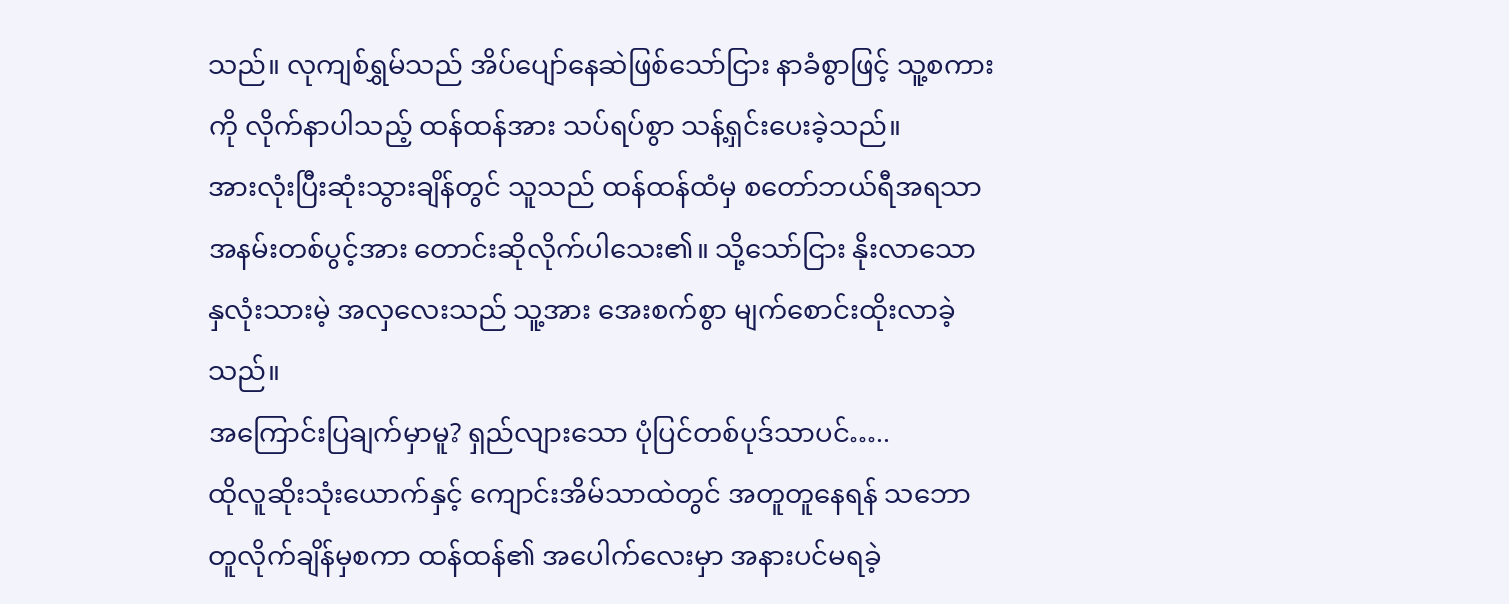သည်။ လုကျစ်ရွှမ်သည် အိပ်ပျော်နေဆဲဖြစ်သော်ငြား နာခံစွာဖြင့် သူ့စကားကို လိုက်နာပါသည့် ထန်ထန်အား သပ်ရပ်စွာ သန့်ရှင်းပေးခဲ့သည်။
အားလုံးပြီးဆုံးသွားချိန်တွင် သူသည် ထန်ထန်ထံမှ စတော်ဘယ်ရီအရသာ အနမ်းတစ်ပွင့်အား တောင်းဆိုလိုက်ပါသေး၏။ သို့သော်ငြား နိုးလာသော နှလုံးသားမဲ့ အလှလေးသည် သူ့အား အေးစက်စွာ မျက်စောင်းထိုးလာခဲ့သည်။
အကြောင်းပြချက်မှာမူ? ရှည်လျားသော ပုံပြင်တစ်ပုဒ်သာပင်…..
ထိုလူဆိုးသုံးယောက်နှင့် ကျောင်းအိမ်သာထဲတွင် အတူတူနေရန် သဘောတူလိုက်ချိန်မှစကာ ထန်ထန်၏ အပေါက်လေးမှာ အနားပင်မရခဲ့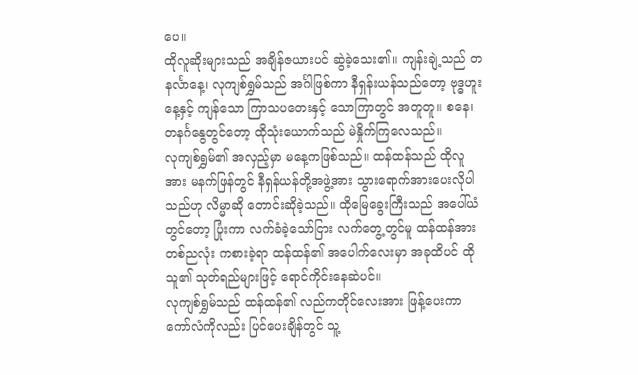ပေ။
ထိုလူဆိုးများသည် အချိန်ဇယားပင် ဆွဲခဲ့သေး၏။ ကျန်းချဲ့သည် တနင်္လာနေ့၊ လုကျစ်ရွှမ်သည် အင်္ဂါဖြစ်ကာ နီရှန်းယန်သည်တော့ ဗုဒ္ဓဟူးနေ့နှင့် ကျန်သော ကြာသပတေးနှင့် သောကြာတွင် အတူတူ။ စနေ၊ တနင်္ဂနွေတွင်တော့ ထိုသုံးယောက်သည် မဲနှိုက်ကြလေသည်။
လုကျစ်ရွှမ်၏ အလှည့်မှာ မနေ့ကဖြစ်သည်။ ထန်ထန်သည် ထိုလူအား မနက်ဖြန်တွင် နီရှန်ယန်တို့အဖွဲ့အား သွားရောက်အားပေးလိုပါသည်ဟု လိမ္မာဆို တောင်းဆိုခဲ့သည်။ ထိုမြေခွေးကြီးသည် အပေါ်ယံတွင်တော့ ပြုံးကာ လက်ခံခဲ့သော်ငြား လက်တွေ့တွင်မူ ထန်ထန်အား တစ်ညလုံး ကစားခဲ့ရာ ထန်ထန်၏ အပေါက်လေးမှာ အခုထိပင် ထိုသူ၏ သုတ်ရည်များဖြင့် ရောင်ကိုင်းနေဆဲပင်။
လုကျစ်ရွှမ်သည် ထန်ထန်၏ လည်ကတိုင်လေးအား ဖြန့်ပေးကာ ကော်လံကိုလည်း ပြင်ပေးချိန်တွင် သူ့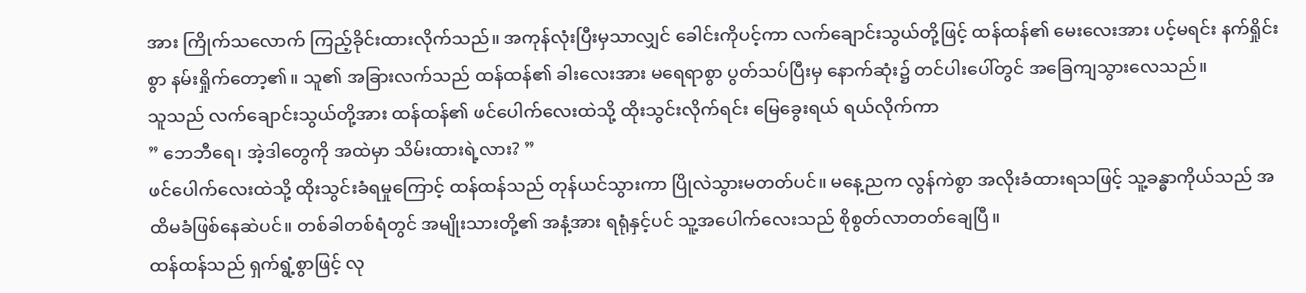အား ကြိုက်သလောက် ကြည့်ခိုင်းထားလိုက်သည်။ အကုန်လုံးပြီးမှသာလျှင် ခေါင်းကိုပင့်ကာ လက်ချောင်းသွယ်တို့ဖြင့် ထန်ထန်၏ မေးလေးအား ပင့်မရင်း နက်ရှိုင်းစွာ နမ်းရှိုက်တော့၏။ သူ၏ အခြားလက်သည် ထန်ထန်၏ ခါးလေးအား မရေရာစွာ ပွတ်သပ်ပြီးမှ နောက်ဆုံး၌ တင်ပါးပေါ်တွင် အခြေကျသွားလေသည်။
သူသည် လက်ချောင်းသွယ်တို့အား ထန်ထန်၏ ဖင်ပေါက်လေးထဲသို့ ထိုးသွင်းလိုက်ရင်း မြေခွေးရယ် ရယ်လိုက်ကာ
” ဘေဘီရေ၊ အဲ့ဒါတွေကို အထဲမှာ သိမ်းထားရဲ့လား? ”
ဖင်ပေါက်လေးထဲသို့ ထိုးသွင်းခံရမှုကြောင့် ထန်ထန်သည် တုန်ယင်သွားကာ ပြိုလဲသွားမတတ်ပင်။ မနေ့ညက လွန်ကဲစွာ အလိုးခံထားရသဖြင့် သူ့ခန္ဓာကိုယ်သည် အထိမခံဖြစ်နေဆဲပင်။ တစ်ခါတစ်ရံတွင် အမျိုးသားတို့၏ အနံ့အား ရရုံနှင့်ပင် သူ့အပေါက်လေးသည် စိုစွတ်လာတတ်ချေပြီ။
ထန်ထန်သည် ရှက်ရွံ့စွာဖြင့် လု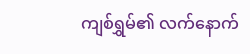ကျစ်ရွှမ်၏ လက်နောက်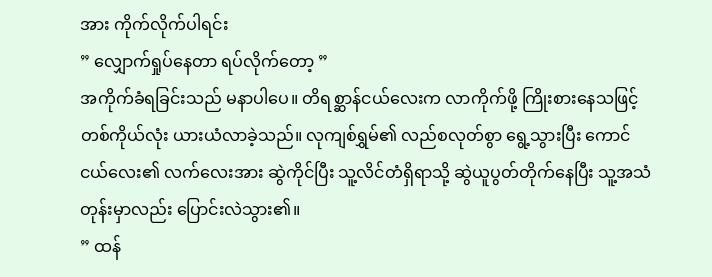အား ကိုက်လိုက်ပါရင်း
” လျှောက်ရှုပ်နေတာ ရပ်လိုက်တော့ ”
အကိုက်ခံရခြင်းသည် မနာပါပေ။ တိရစ္ဆာန်ငယ်လေးက လာကိုက်ဖို့ ကြိုးစားနေသဖြင့် တစ်ကိုယ်လုံး ယားယံလာခဲ့သည်။ လုကျစ်ရွှမ်၏ လည်စလုတ်စွာ ရွေ့သွားပြီး ကောင်ငယ်လေး၏ လက်လေးအား ဆွဲကိုင်ပြီး သူ့လိင်တံရှိရာသို့ ဆွဲယူပွတ်တိုက်နေပြီး သူ့အသံတုန်းမှာလည်း ပြောင်းလဲသွား၏။
” ထန်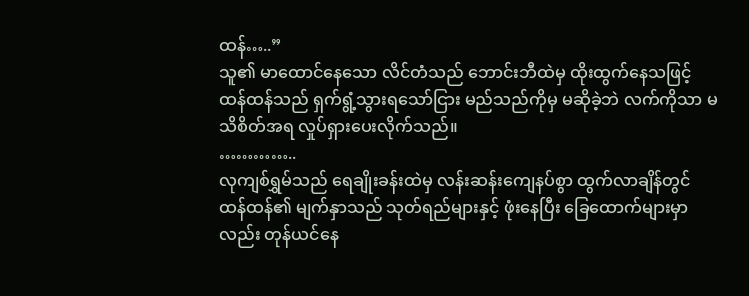ထန်…..”
သူ၏ မာထောင်နေသော လိင်တံသည် ဘောင်းဘီထဲမှ ထိုးထွက်နေသဖြင့် ထန်ထန်သည် ရှက်ရွံ့သွားရသော်ငြား မည်သည်ကိုမှ မဆိုခဲ့ဘဲ လက်ကိုသာ မသိစိတ်အရ လှုပ်ရှားပေးလိုက်သည်။
…………..
လုကျစ်ရွှမ်သည် ရေချိုးခန်းထဲမှ လန်းဆန်းကျေနပ်စွာ ထွက်လာချိန်တွင် ထန်ထန်၏ မျက်နှာသည် သုတ်ရည်များနှင့် ဖုံးနေပြီး ခြေထောက်များမှာလည်း တုန်ယင်နေ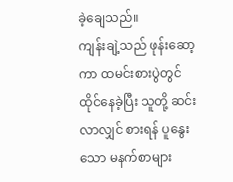ခဲ့ချေသည်။
ကျန်းချဲ့သည် ဖုန်းဆော့ကာ ထမင်းစားပွဲတွင် ထိုင်နေခဲ့ပြီး သူတို့ ဆင်းလာလျှင် စားရန် ပူနွေးသော မနက်စာများ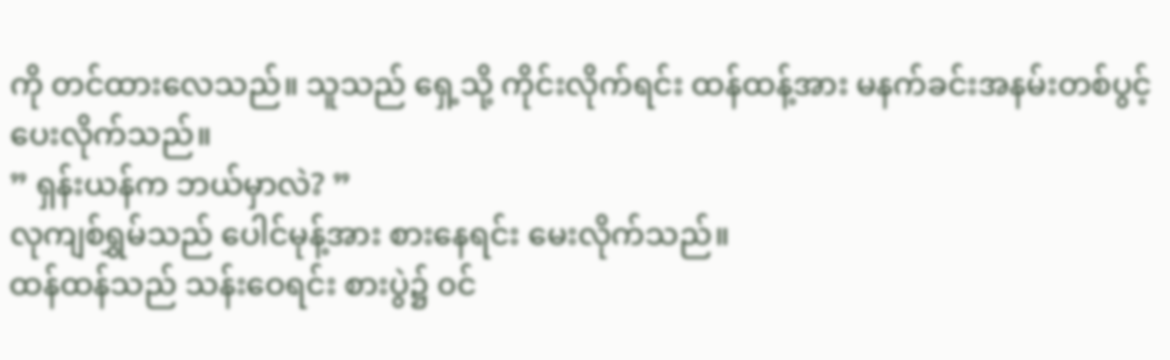ကို တင်ထားလေသည်။ သူသည် ရှေ့သို့ ကိုင်းလိုက်ရင်း ထန်ထန့်အား မနက်ခင်းအနမ်းတစ်ပွင့် ပေးလိုက်သည်။
” ရှန်းယန်က ဘယ်မှာလဲ? ”
လုကျစ်ရွှမ်သည် ပေါင်မုန့်အား စားနေရင်း မေးလိုက်သည်။
ထန်ထန်သည် သန်းဝေရင်း စားပွဲ၌ ၀င်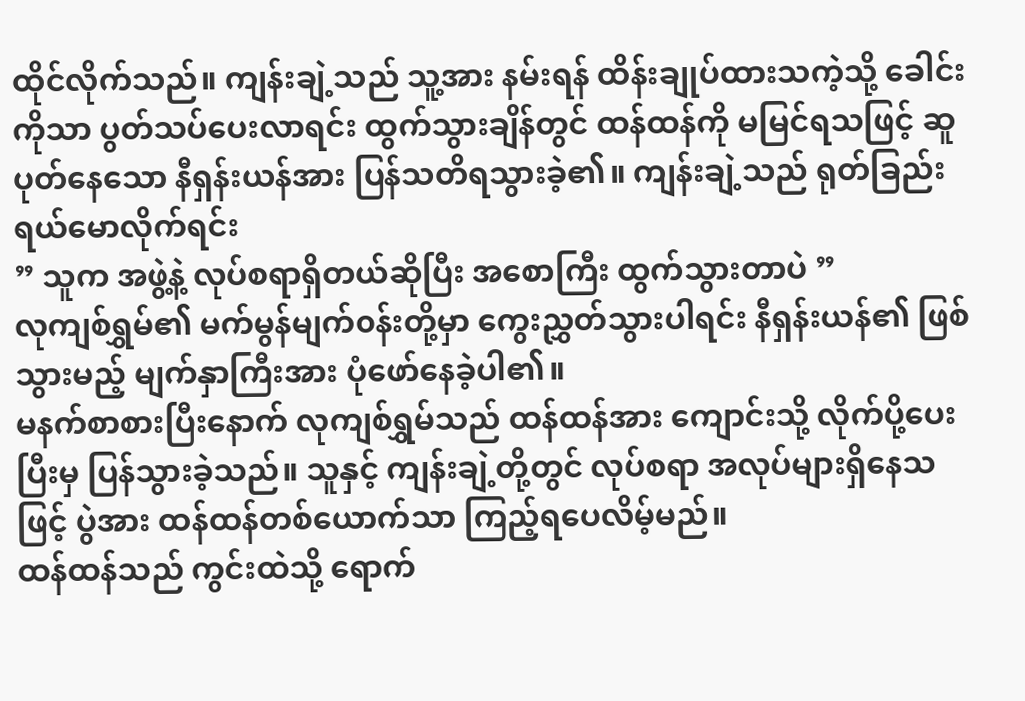ထိုင်လိုက်သည်။ ကျန်းချဲ့သည် သူ့အား နမ်းရန် ထိန်းချုပ်ထားသကဲ့သို့ ခေါင်းကိုသာ ပွတ်သပ်ပေးလာရင်း ထွက်သွားချိန်တွင် ထန်ထန်ကို မမြင်ရသဖြင့် ဆူပုတ်နေသော နီရှန်းယန်အား ပြန်သတိရသွားခဲ့၏။ ကျန်းချဲ့သည် ရုတ်ခြည်း ရယ်မောလိုက်ရင်း
” သူက အဖွဲ့နဲ့ လုပ်စရာရှိတယ်ဆိုပြီး အစောကြီး ထွက်သွားတာပဲ ”
လုကျစ်ရွှမ်၏ မက်မွန်မျက်၀န်းတို့မှာ ကွေးညွှတ်သွားပါရင်း နီရှန်းယန်၏ ဖြစ်သွားမည့် မျက်နှာကြီးအား ပုံဖော်နေခဲ့ပါ၏။
မနက်စာစားပြီးနောက် လုကျစ်ရွှမ်သည် ထန်ထန်အား ကျောင်းသို့ လိုက်ပို့ပေးပြီးမှ ပြန်သွားခဲ့သည်။ သူနှင့် ကျန်းချဲ့တို့တွင် လုပ်စရာ အလုပ်များရှိနေသဖြင့် ပွဲအား ထန်ထန်တစ်ယောက်သာ ကြည့်ရပေလိမ့်မည်။
ထန်ထန်သည် ကွင်းထဲသို့ ရောက်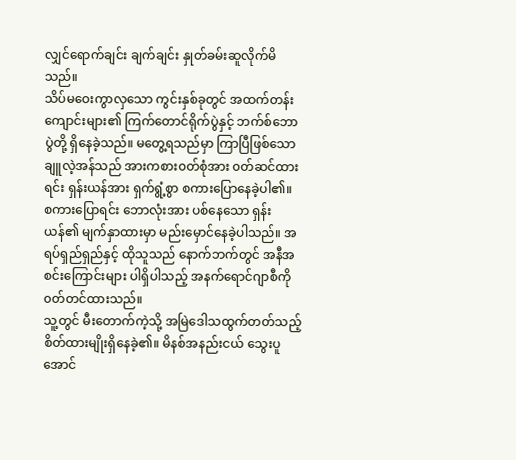လျှင်ရောက်ချင်း ချက်ချင်း နှုတ်ခမ်းဆူလိုက်မိသည်။
သိပ်မဝေးကွာလှသော ကွင်းနှစ်ခုတွင် အထက်တန်းကျောင်းများ၏ ကြက်တောင်ရိုက်ပွဲနှင့် ဘက်စ်ဘောပွဲတို့ ရှိနေခဲ့သည်။ မတွေ့ရသည်မှာ ကြာပြီဖြစ်သော ချူလဲ့အန်သည် အားကစား၀တ်စုံအား ၀တ်ဆင်ထားရင်း ရှန်းယန်အား ရှက်ရွံ့စွာ စကားပြောနေခဲ့ပါ၏။
စကားပြောရင်း ဘောလုံးအား ပစ်နေသော ရှန်းယန်၏ မျက်နှာထားမှာ မည်းမှောင်နေခဲ့ပါသည်။ အရပ်ရှည်ရှည်နှင့် ထိုသူသည် နောက်ဘက်တွင် အနီအစင်းကြောင်းများ ပါရှိပါသည့် အနက်ရောင်ဂျာစီကို ၀တ်တင်ထားသည်။
သူ့တွင် မီးတောက်ကဲ့သို့ အမြဲဒေါသထွက်တတ်သည့် စိတ်ထားမျိုးရှိနေခဲ့၏။ မိနစ်အနည်းငယ် သွေးပူအောင်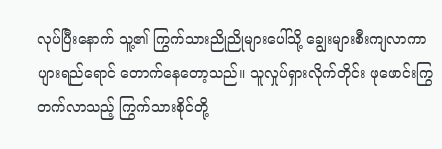လုပ်ပြီးနောက် သူ့၏ ကြွက်သားညိုညိုများပေါ်သို့ ချွေးများစီးကျလာကာ ပျားရည်ရောင် တောက်နေတော့သည်။ သူလှုပ်ရှားလိုက်တိုင်း ဖုဖောင်းကြွတက်လာသည့် ကြွက်သားစိုင်တို့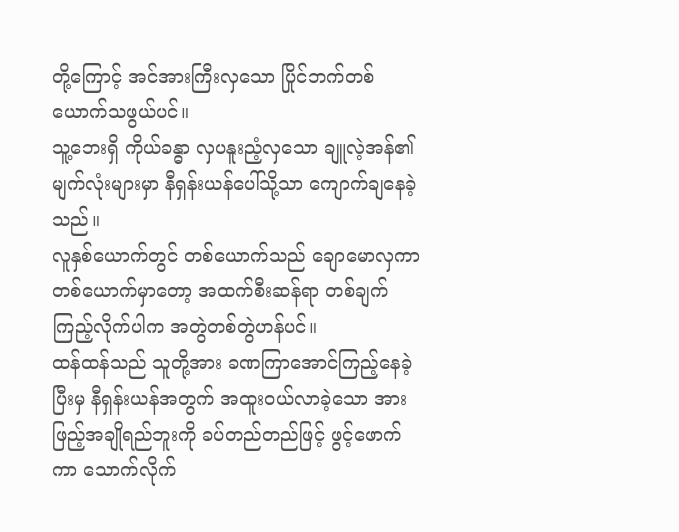တို့ကြောင့် အင်အားကြီးလှသော ပြိုင်ဘက်တစ်ယောက်သဖွယ်ပင်။
သူ့ဘေးရှိ ကိုယ်ခန္ဓာ လှပနူးညံ့လှသော ချူလဲ့အန်၏ မျက်လုံးများမှာ နီရှန်းယန်ပေါ်သို့သာ ကျောက်ချနေခဲ့သည်။
လူနှစ်ယောက်တွင် တစ်ယောက်သည် ချောမောလှကာ တစ်ယောက်မှာတော့ အထက်စီးဆန်ရာ တစ်ချက်ကြည့်လိုက်ပါက အတွဲတစ်တွဲဟန်ပင်။
ထန်ထန်သည် သူတို့အား ခဏကြာအောင်ကြည့်နေခဲ့ပြီးမှ နီရှန်းယန်အတွက် အထူး၀ယ်လာခဲ့သော အားဖြည့်အချိုရည်ဘူးကို ခပ်တည်တည်ဖြင့် ဖွင့်ဖောက်ကာ သောက်လိုက်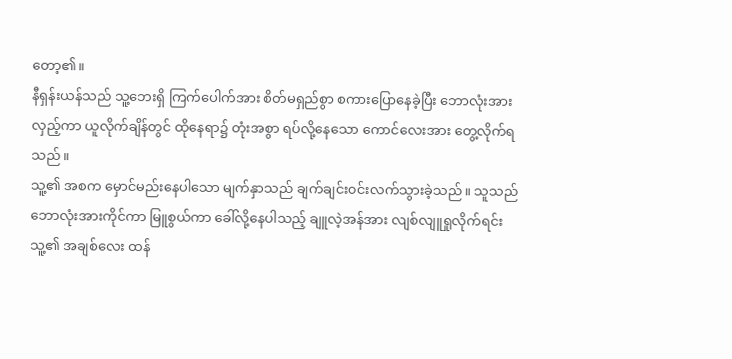တော့၏။
နီရှန်းယန်သည် သူ့ဘေးရှိ ကြက်ပေါက်အား စိတ်မရှည်စွာ စကားပြောနေခဲ့ပြီး ဘောလုံးအား လှည့်ကာ ယူလိုက်ချိန်တွင် ထိုနေရာ၌ တုံးအစွာ ရပ်လို့နေသော ကောင်လေးအား တွေ့လိုက်ရသည်။
သူ့၏ အစက မှောင်မည်းနေပါသော မျက်နှာသည် ချက်ချင်း၀င်းလက်သွားခဲ့သည်။ သူသည် ဘောလုံးအားကိုင်ကာ မြူစွယ်ကာ ခေါ်လို့နေပါသည့် ချူလဲ့အန်အား လျစ်လျူရှုလိုက်ရင်း သူ့၏ အချစ်လေး ထန်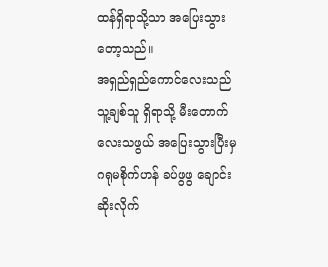ထန်ရှိရာသို့သာ အပြေးသွားတော့သည်။
အရှည်ရှည်ကောင်လေးသည် သူ့ချစ်သူ ရှိရာသို့ မီးတောက်လေးသဖွယ် အပြေးသွားပြီးမှ ဂရုမစိုက်ဟန် ခပ်ဖွဖွ ချောင်းဆိုးလိုက်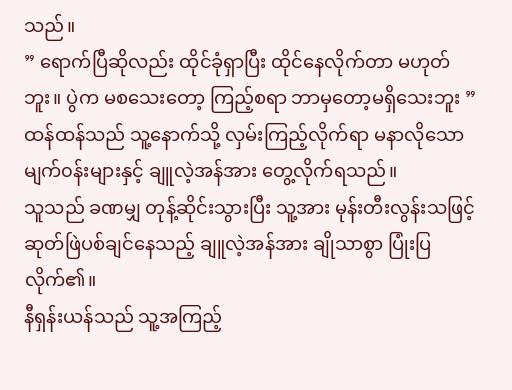သည်။
” ရောက်ပြီဆိုလည်း ထိုင်ခုံရှာပြီး ထိုင်နေလိုက်တာ မဟုတ်ဘူး။ ပွဲက မစသေးတော့ ကြည့်စရာ ဘာမှတော့မရှိသေးဘူး ”
ထန်ထန်သည် သူ့နောက်သို့ လှမ်းကြည့်လိုက်ရာ မနာလိုသော မျက်၀န်းများနှင့် ချူလဲ့အန်အား တွေ့လိုက်ရသည်။
သူသည် ခဏမျှ တုန့်ဆိုင်းသွားပြီး သူ့အား မုန်းတီးလွန်းသဖြင့် ဆုတ်ဖြဲပစ်ချင်နေသည့် ချူလဲ့အန်အား ချိုသာစွာ ပြုံးပြလိုက်၏။
နီရှန်းယန်သည် သူ့အကြည့်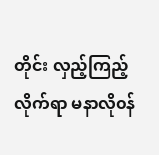တိုင်း လှည့်ကြည့်လိုက်ရာ မနာလို၀န်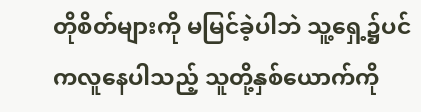တိုစိတ်များကို မမြင်ခဲ့ပါဘဲ သူ့ရှေ့၌ပင် ကလူနေပါသည့် သူတို့နှစ်ယောက်ကို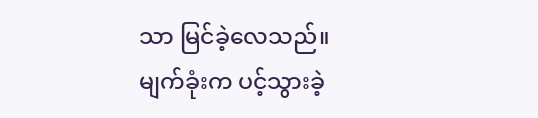သာ မြင်ခဲ့လေသည်။
မျက်ခုံးက ပင့်သွားခဲ့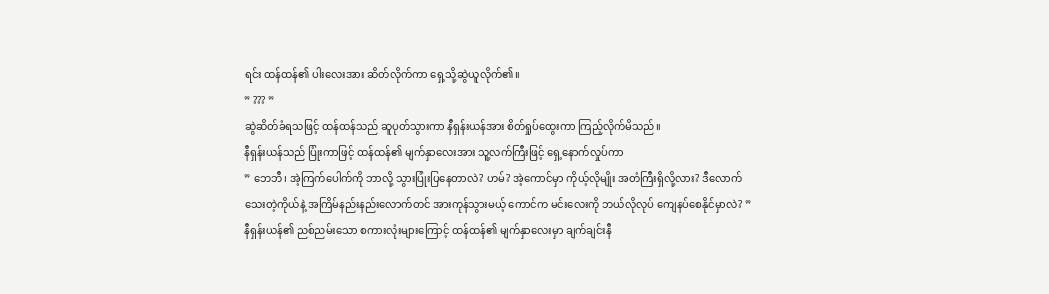ရင်း ထန်ထန်၏ ပါးလေးအား ဆိတ်လိုက်ကာ ရှေ့သို့ဆွဲယူလိုက်၏။
” ??? ”
ဆွဲဆိတ်ခံရသဖြင့် ထန်ထန်သည် ဆူပုတ်သွားကာ နီရှန်းယန်အား စိတ်ရှုပ်ထွေးကာ ကြည့်လိုက်မိသည်။
နီရှန်းယန်သည် ပြုံးကာဖြင့် ထန်ထန်၏ မျက်နှာလေးအား သူ့လက်ကြီးဖြင့် ရှေ့နောက်လှုပ်ကာ
” ဘေဘီ၊ အဲ့ကြက်ပေါက်ကို ဘာလို့ သွားပြုံးပြနေတာလဲ? ဟမ်? အဲ့ကောင်မှာ ကိုယ့်လိုမျိုး အတံကြီးရှိလို့လား? ဒီလောက် သေးတဲ့ကိုယ်နဲ့ အကြိမ်နည်းနည်းလောက်တင် အားကုန်သွားမယ့် ကောင်က မင်းလေးကို ဘယ်လိုလုပ် ကျေနပ်စေနိုင်မှာလဲ? ”
နီရှန်းယန်၏ ညစ်ညမ်းသော စကားလုံးများကြောင့် ထန်ထန်၏ မျက်နှာလေးမှာ ချက်ချင်းနီ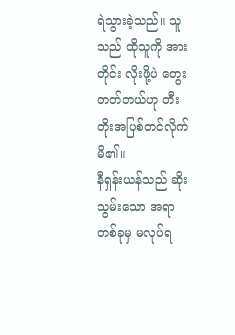ရဲသွားခဲ့သည်။ သူသည် ထိုသူကို အားတိုင်း လိုးဖို့ပဲ တွေးတတ်တယ်ဟု တီးတိုးအပြစ်တင်လိုက်မိ၏။
နီရှန်းယန်သည် ဆိုးသွမ်းသော အရာတစ်ခုမှ မလုပ်ရ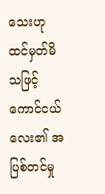သေးဟု ထင်မှတ်မိသဖြင့် ကောင်ငယ်လေး၏ အပြစ်တင်မှု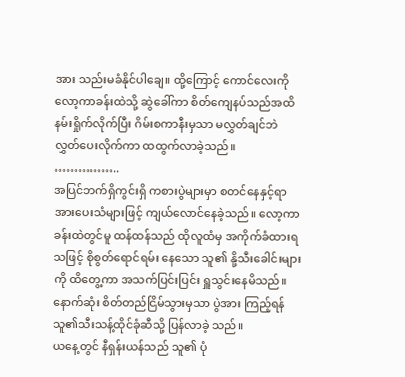အား သည်းမခံနိုင်ပါချေ။ ထို့ကြောင့် ကောင်လေးကို လော့ကာခန်းထဲသို့ ဆွဲခေါ်ကာ စိတ်ကျေနပ်သည်အထိ နမ်းရှိုက်လိုက်ပြီး ဂိမ်းစကာနီးမှသာ မလွှတ်ချင်ဘဲ လွှတ်ပေးလိုက်ကာ ထထွက်လာခဲ့သည်။
……………..
အပြင်ဘက်ရှိကွင်းရှိ ကစားပွဲများမှာ စတင်နေနှင့်ရာ အားပေးသံများဖြင့် ကျယ်လောင်နေခဲ့သည်။ လော့ကာခန်းထဲတွင်မူ ထန်ထန်သည် ထိုလူထံမှ အကိုက်ခံထားရသဖြင့် စိုစွတ်ရောင်ရမ်း နေသော သူ၏ နို့သီးခေါင်းများကို ထိတွေ့ကာ အသက်ပြင်းပြင်း ရှူသွင်းနေမိသည်။နောက်ဆုံး စိတ်တည်ငြိမ်သွားမှသာ ပွဲအား ကြည့်ရန် သူ၏သီးသန့်ထိုင်ခုံဆီသို့ ပြန်လာခဲ့ သည်။
ယနေ့တွင် နီရှန်းယန်သည် သူ၏ ပုံ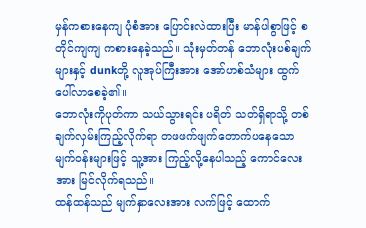မှန်ကစားနေကျ ပုံစံအား ပြောင်းလဲထားပြီး မာန်ပါစွာဖြင့် စတိုင်ကျကျ ကစားနေခဲ့သည်။ သုံးမှတ်တန် ဘောလုံးပစ်ချက်များနှင့် dunkတို့ လူအုပ်ကြီးအား အော်ဟစ်သံများ ထွက်ပေါ်လာစေခဲ့၏။
ဘောလုံးကိုပုတ်ကာ သယ်သွားရင်း ပရိတ် သတ်ရှိရာသို့ တစ်ချက်လှမ်းကြည့်လိုက်ရာ တဖဖက်ဖျက်တောက်ပနေသော မျက်၀န်းများဖြင့် သူ့အား ကြည့်လို့နေပါသည့် ကောင်လေးအား မြင်လိုက်ရသည်။
ထန်ထန်သည် မျက်နှာလေးအား လက်ဖြင့် ထောက်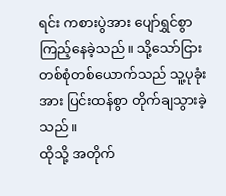ရင်း ကစားပွဲအား ပျော်ရွှင်စွာ ကြည့်နေခဲ့သည်။ သို့သော်ငြား တစ်စုံတစ်ယောက်သည် သူ့ပုခုံးအား ပြင်းထန်စွာ တိုက်ချသွားခဲ့သည်။
ထိုသို့ အတိုက်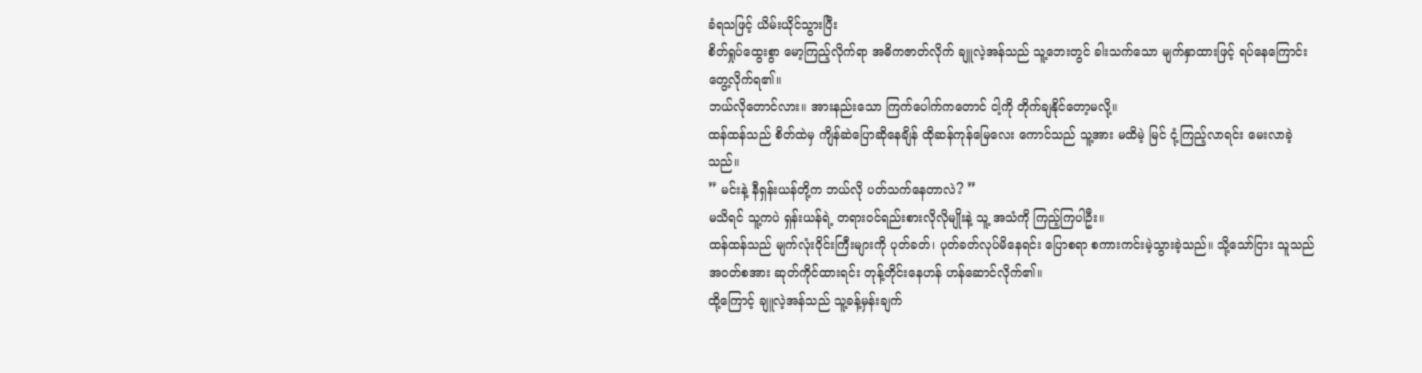ခံရသဖြင့် ယိမ်းယိုင်သွားပြီး
စိတ်ရှုပ်ထွေးစွာ မော့ကြည့်လိုက်ရာ အဓိကဇာတ်လိုက် ချူလဲ့အန်သည် သူ့ဘေးတွင် ခါးသက်သော မျက်နှာထားဖြင့် ရပ်နေကြောင်း တွေ့လိုက်ရ၏။
ဘယ်လိုတောင်လား။ အားနည်းသော ကြက်ပေါက်ကတောင် ငါ့ကို တိုက်ချနိုင်တော့မလို့။
ထန်ထန်သည် စိတ်ထဲမှ ကျိန်ဆဲပြောဆိုနေချိန် ထိုဆန်ကုန်မြေလေး ကောင်သည် သူ့အား မထိမဲ့ မြင် ငုံ့ကြည့်လာရင်း မေးလာခဲ့သည်။
” မင်းနဲ့ နီရှန်းယန်တို့က ဘယ်လို ပတ်သက်နေတာလဲ? ”
မသိရင် သူ့ကပဲ ရှန်းယန်ရဲ့ တရား၀င်ရည်းစားလိုလိုမျိုးနဲ့ သူ့ အသံကို ကြည့်ကြပါဦး။
ထန်ထန်သည် မျက်လုံး၀ိုင်းကြီးများကို ပုတ်ခတ်၊ ပုတ်ခတ်လုပ်မိနေရင်း ပြောစရာ စကားကင်းမဲ့သွားခဲ့သည်။ သို့သော်ငြား သူသည် အ၀တ်စအား ဆုတ်ကိုင်ထားရင်း တုန့်တိုင်းနေဟန် ဟန်ဆောင်လိုက်၏။
ထို့ကြောင့် ချူလဲ့အန်သည် သူ့ခန့်မှန်းချက်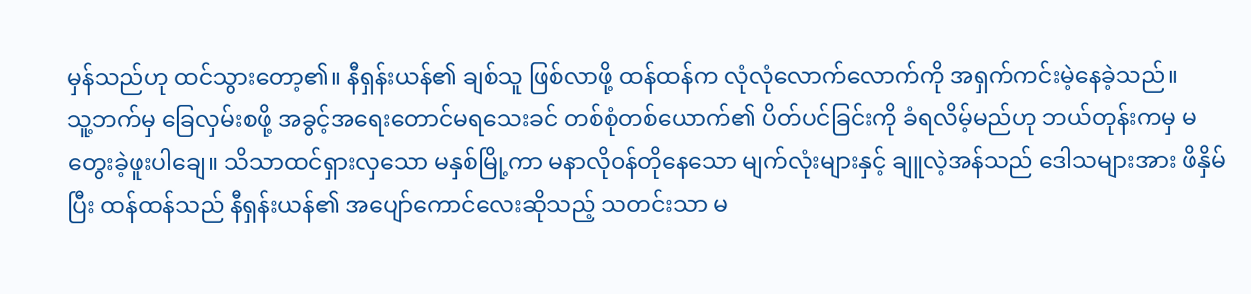မှန်သည်ဟု ထင်သွားတော့၏။ နီရှန်းယန်၏ ချစ်သူ ဖြစ်လာဖို့ ထန်ထန်က လုံလုံလောက်လောက်ကို အရှက်ကင်းမဲ့နေခဲ့သည်။
သူ့ဘက်မှ ခြေလှမ်းစဖို့ အခွင့်အရေးတောင်မရသေးခင် တစ်စုံတစ်ယောက်၏ ပိတ်ပင်ခြင်းကို ခံရလိမ့်မည်ဟု ဘယ်တုန်းကမှ မတွေးခဲ့ဖူးပါချေ။ သိသာထင်ရှားလှသော မနှစ်မြို့ကာ မနာလို၀န်တိုနေသော မျက်လုံးများနှင့် ချူလဲ့အန်သည် ဒေါသများအား ဖိနှိမ်ပြီး ထန်ထန်သည် နီရှန်းယန်၏ အပျော်ကောင်လေးဆိုသည့် သတင်းသာ မ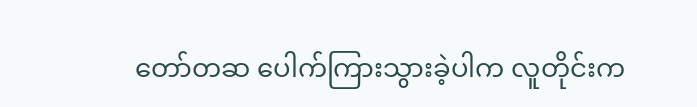တော်တဆ ပေါက်ကြားသွားခဲ့ပါက လူတိုင်းက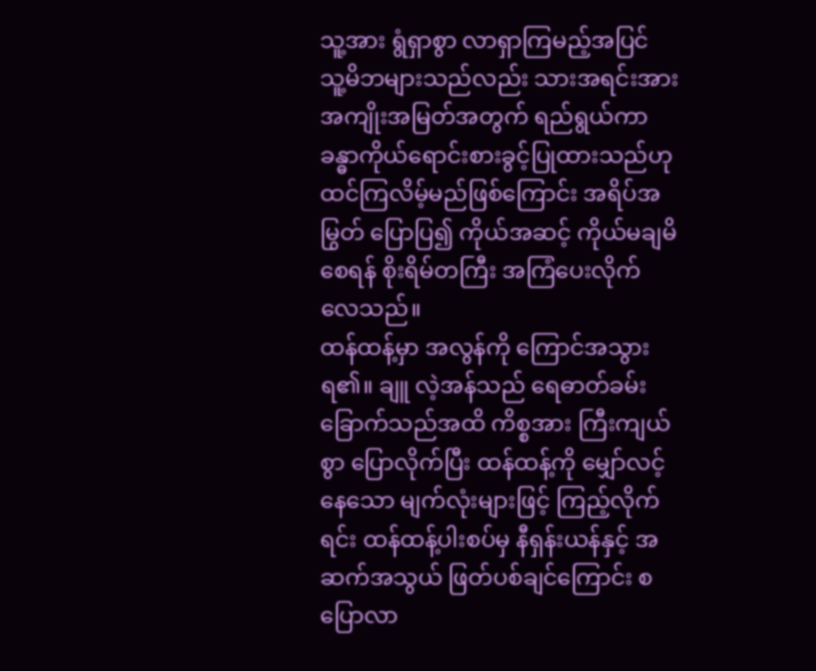သူ့အား ရွံရှာစွာ လာရှာကြမည့်အပြင် သူ့မိဘများသည်လည်း သားအရင်းအား အကျိုးအမြတ်အတွက် ရည်ရွယ်ကာ ခန္ဓာကိုယ်ရောင်းစားခွင့်ပြုထားသည်ဟု ထင်ကြလိမ့်မည်ဖြစ်ကြောင်း အရိပ်အမြွတ် ပြောပြ၍ ကိုယ်အဆင့် ကိုယ်မချမိစေရန် စိုးရိမ်တကြီး အကြံပေးလိုက်လေသည်။
ထန်ထန့်မှာ အလွန်ကို ကြောင်အသွားရ၏။ ချူ လဲ့အန်သည် ရေဓာတ်ခမ်းခြောက်သည်အထိ ကိစ္စအား ကြီးကျယ်စွာ ပြောလိုက်ပြီး ထန်ထန့်ကို မျှော်လင့်နေသော မျက်လုံးများဖြင့် ကြည့်လိုက်ရင်း ထန်ထန့်ပါးစပ်မှ နီရှန်းယန်နှင့် အဆက်အသွယ် ဖြတ်ပစ်ချင်ကြောင်း စပြောလာ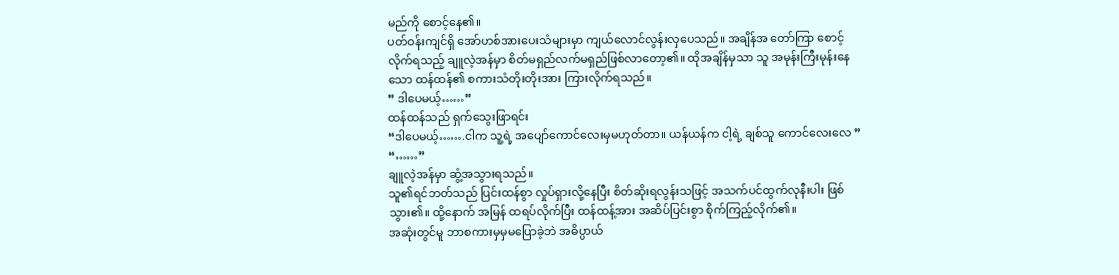မည်ကို စောင့်နေ၏။
ပတ်ဝန်းကျင်ရှိ အော်ဟစ်အားပေးသံများမှာ ကျယ်လောင်လွန်းလှပေသည်။ အချိန်အ တော်ကြာ စောင့်လိုက်ရသည့် ချူလဲ့အန်မှာ စိတ်မရှည်လက်မရှည်ဖြစ်လာတော့၏။ ထိုအချိန်မှသာ သူ အမုန်းကြီးမုန်းနေသော ထန်ထန်၏ စကားသံတိုးတိုးအား ကြားလိုက်ရသည်။
” ဒါပေမယ့်……”
ထန်ထန်သည် ရှက်သွေးဖြာရင်း
“ဒါပေမယ့်…….ငါက သူ့ရဲ့ အပျော်ကောင်လေးမှမဟုတ်တာ။ ယန်ယန်က ငါ့ရဲ့ ချစ်သူ ကောင်လေးလေ ”
“……”
ချူလဲ့အန်မှာ ဆွံ့အသွားရသည်။
သူ၏ရင်ဘတ်သည် ပြင်းထန်စွာ လှုပ်ရှားလို့နေပြီး စိတ်ဆိုးရလွန်းသဖြင့် အသက်ပင်ထွက်လုနီးပါး ဖြစ်သွား၏။ ထို့နောက် အမြန် ထရပ်လိုက်ပြီး ထန်ထန့်အား အဆိပ်ပြင်းစွာ စိုက်ကြည့်လိုက်၏။
အဆုံးတွင်မူ ဘာစကားမှမှမပြောခဲ့ဘဲ အဓိပ္ပာယ်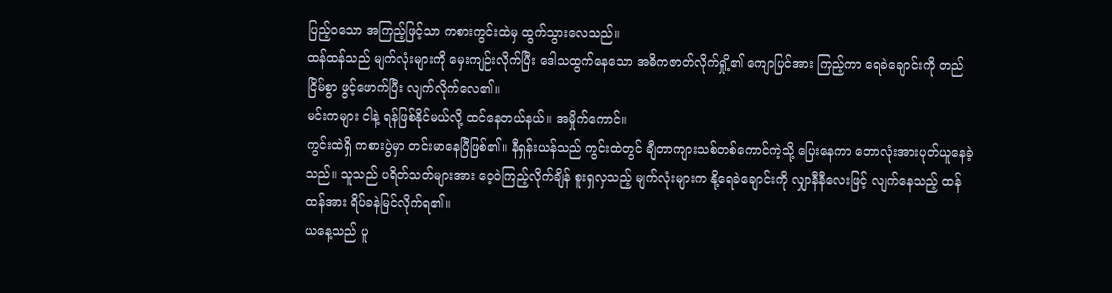ပြည့်၀သော အကြည့်ဖြင့်သာ ကစားကွင်းထဲမှ ထွက်သွားလေသည်။
ထန်ထန်သည် မျက်လုံးများကို မှေးကျဉ်းလိုက်ပြီး ဒေါသထွက်နေသော အဓိကဇာတ်လိုက်ရှို့၏ ကျောပြင်အား ကြည့်ကာ ရေခဲချောင်းကို တည်ငြိမ်စွာ ဖွင့်ဖောက်ပြီး လျက်လိုက်လေ၏။
မင်းကများ ငါနဲ့ ရန်ဖြစ်နိုင်မယ်လို့ ထင်နေတယ်နယ်။ အမှိုက်ကောင်။
ကွင်းထဲရှိ ကစားပွဲမှာ တင်းမာနေပြီဖြစ်၏။ နီရှန်းယန်သည် ကွင်းထဲတွင် ချီတာကျားသစ်တစ်ကောင်ကဲ့သို့ ပြေးနေကာ ဘောလုံးအားပုတ်ယူနေခဲ့သည်။ သူသည် ပရိတ်သတ်များအား ဝေ့ဝဲကြည့်လိုက်ချိန် စူးရှလှသည့် မျက်လုံးများက နို့ရေခဲချောင်းကို လျှာနီနီလေးဖြင့် လျက်နေသည့် ထန်ထန်အား ရိပ်ခနဲမြင်လိုက်ရ၏။
ယနေ့သည် ပူ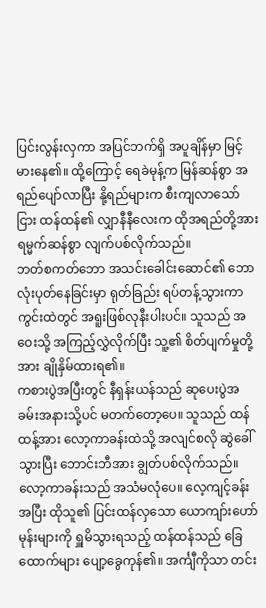ပြင်းလွန်းလှကာ အပြင်ဘက်ရှိ အပူချိန်မှာ မြင့်မားနေ၏။ ထို့ကြောင့် ရေခဲမုန့်က မြန်ဆန်စွာ အရည်ပျော်လာပြီး နို့ရည်များက စီးကျလာသော်ငြား ထန်ထန်၏ လျှာနီနီလေးက ထိုအရည်တို့အား ရမ္မက်ဆန်စွာ လျက်ပစ်လိုက်သည်။
ဘတ်စကတ်ဘော အသင်းခေါင်းဆောင်၏ ဘောလုံးပုတ်နေခြင်းမှာ ရုတ်ခြည်း ရပ်တန့်သွားကာ ကွင်းထဲတွင် အရူးဖြစ်လုနီးပါးပင်။ သူသည် အဝေးသို့ အကြည့်လွှဲလိုက်ပြီး သူ့၏ စိတ်ပျက်မှုတို့အား ချိုနှိမ်ထားရ၏။
ကစားပွဲအပြီးတွင် နီရှန်းယန်သည် ဆုပေးပွဲအခမ်းအနားသို့ပင် မတက်တော့ပေ။ သူသည် ထန်ထန့်အား လော့ကာခန်းထဲသို့ အလျင်စလို ဆွဲခေါ်သွားပြီး ဘောင်းဘီအား ချွတ်ပစ်လိုက်သည်။
လော့ကာခန်းသည် အသံမလုံပေ။ လေ့ကျင့်ခန်းအပြီး ထိုသူ၏ ပြင်းထန်လှသော ယောကျာ်းဟော်မုန်းများကို ရှူမိသွားရသည့် ထန်ထန်သည် ခြေထောက်များ ပျော့ခွေကုန်၏။ အင်္ကျီကိုသာ တင်း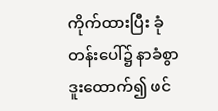ကိုက်ထားပြီး ခုံတန်းပေါ်၌ နာခံစွာ ဒူးထောက်၍ ဖင်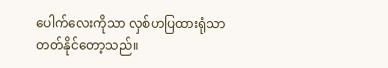ပေါက်လေးကိုသာ လှစ်ဟပြထားရုံသာ တတ်နိုင်တော့သည်။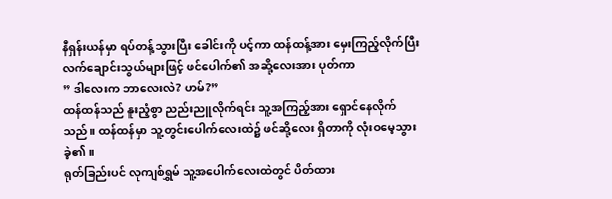နီရှန်းယန်မှာ ရပ်တန့်သွားပြီး ခေါင်းကို ပင့်ကာ ထန်ထန့်အား မှေးကြည့်လိုက်ပြီး လက်ချောင်းသွယ်များဖြင့် ဖင်ပေါက်၏ အဆို့လေးအား ပုတ်ကာ
” ဒါလေးက ဘာလေးလဲ? ဟမ်?”
ထန်ထန်သည် နူးညံ့စွာ ညည်းညူလိုက်ရင်း သူ့အကြည့်အား ရှောင်နေလိုက်သည်။ ထန်ထန်မှာ သူ့တွင်းပေါက်လေးထဲ၌ ဖင်ဆို့လေး ရှိတာကို လုံးဝမေ့သွားခဲ့၏။
ရုတ်ခြည်းပင် လုကျစ်ရွှမ် သူ့အပေါက်လေးထဲတွင် ပိတ်ထား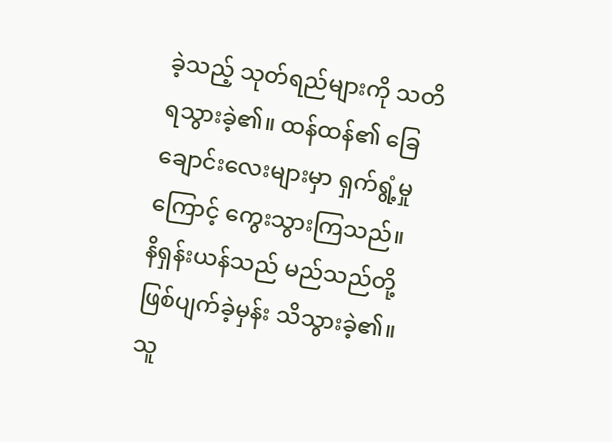ခဲ့သည့် သုတ်ရည်များကို သတိရသွားခဲ့၏။ ထန်ထန်၏ ခြေချောင်းလေးများမှာ ရှက်ရွံ့မှုကြောင့် ကွေးသွားကြသည်။
နိရှန်းယန်သည် မည်သည်တို့ ဖြစ်ပျက်ခဲ့မှန်း သိသွားခဲ့၏။ သူ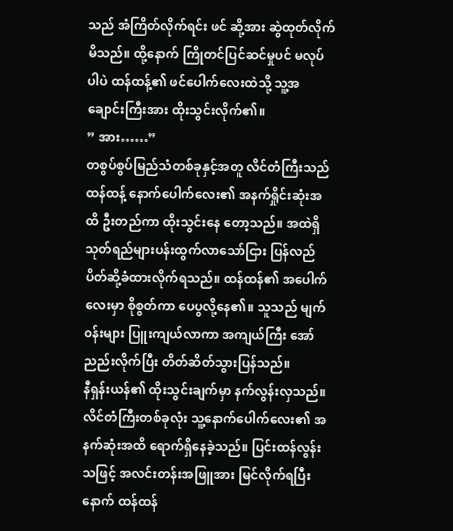သည် အံကြိတ်လိုက်ရင်း ဖင် ဆို့အား ဆွဲထုတ်လိုက်မိသည်။ ထို့နောက် ကြိုတင်ပြင်ဆင်မှုပင် မလုပ်ပါပဲ ထန်ထန့်၏ ဖင်ပေါက်လေးထဲသို့ သူ့အချောင်းကြီးအား ထိုးသွင်းလိုက်၏။
” အား……”
တစွပ်စွပ်မြည်သံတစ်ခုနှင့်အတူ လိင်တံကြီးသည် ထန်ထန့် နောက်ပေါက်လေး၏ အနက်ရှိုင်းဆုံးအထိ ဦးတည်ကာ ထိုးသွင်းနေ တော့သည်။ အထဲရှိ သုတ်ရည်များပန်းထွက်လာသော်ငြား ပြန်လည် ပိတ်ဆို့ခံထားလိုက်ရသည်။ ထန်ထန်၏ အပေါက်လေးမှာ စိုစွတ်ကာ ပေပွလို့နေ၏။ သူသည် မျက်၀န်းများ ပြူးကျယ်လာကာ အကျယ်ကြီး အော်ညည်းလိုက်ပြီး တိတ်ဆိတ်သွားပြန်သည်။
နီရှန်းယန်၏ ထိုးသွင်းချက်မှာ နက်လွန်းလှသည်။ လိင်တံကြီးတစ်ခုလုံး သူ့နောက်ပေါက်လေး၏ အနက်ဆုံးအထိ ရောက်ရှိနေခဲ့သည်။ ပြင်းထန်လွန်းသဖြင့် အလင်းတန်းအဖြူအား မြင်လိုက်ရပြီးနောက် ထန်ထန်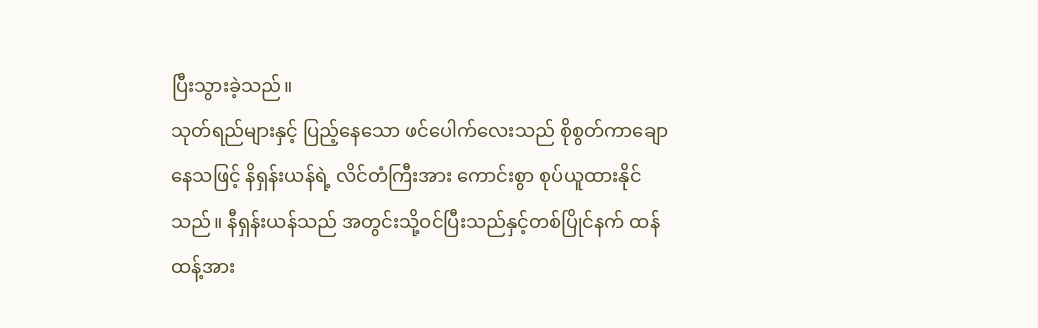ပြီးသွားခဲ့သည်။
သုတ်ရည်များနှင့် ပြည့်နေသော ဖင်ပေါက်လေးသည် စိုစွတ်ကာချောနေသဖြင့် နိရှန်းယန်ရဲ့ လိင်တံကြီးအား ကောင်းစွာ စုပ်ယူထားနိုင်သည်။ နီရှန်းယန်သည် အတွင်းသို့ဝင်ပြီးသည်နှင့်တစ်ပြိုင်နက် ထန်ထန့်အား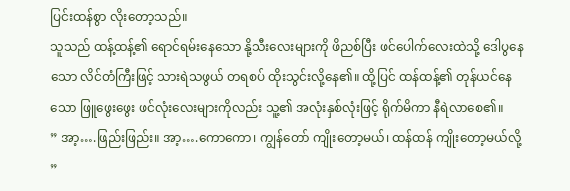ပြင်းထန်စွာ လိုးတော့သည်။
သူသည် ထန့်ထန့်၏ ရောင်ရမ်းနေသော နို့သီးလေးများကို ဖိညစ်ပြီး ဖင်ပေါက်လေးထဲသို့ ဒေါပွနေသော လိင်တံကြီးဖြင့် သားရဲသဖွယ် တရစပ် ထိုးသွင်းလို့နေ၏။ ထို့ပြင် ထန်ထန့်၏ တုန်ယင်နေသော ဖြူဖွေးဖွေး ဖင်လုံးလေးများကိုလည်း သူ့၏ အလုံးနှစ်လုံးဖြင့် ရိုက်မိကာ နီရဲလာစေ၏။
” အာ့….ဖြည်းဖြည်း။ အာ့….ကောကော၊ ကျွန်တော် ကျိုးတော့မယ်၊ ထန်ထန် ကျိုးတော့မယ်လို့ ”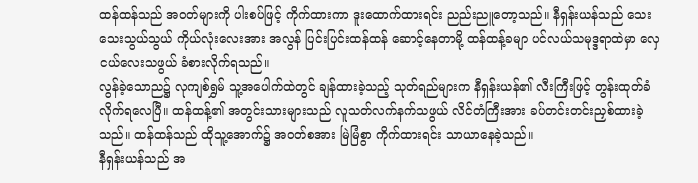ထန်ထန်သည် အဝတ်များကို ပါးစပ်ဖြင့် ကိုက်ထားကာ ဒူးထောက်ထားရင်း ညည်းညူတော့သည်။ နီရှန်းယန်သည် သေးသေးသွယ်သွယ် ကိုယ်လုံးလေးအား အလွန် ပြင်းပြင်းထန်ထန် ဆောင့်နေတာမို့ ထန်ထန့်ခမျာ ပင်လယ်သမုဒ္ဒရာထဲမှာ လှေငယ်လေးသဖွယ် ခံစားလိုက်ရသည်။
လွန်ခဲ့သောည၌ လုကျစ်ရွှမ် သူ့အပေါက်ထဲတွင် ချန်ထားခဲ့သည့် သုတ်ရည်များက နီရှန်းယန်၏ လီးကြီးဖြင့် တွန်းထုတ်ခံလိုက်ရလေပြီ။ ထန်ထန့်၏ အတွင်းသားများသည် လူသတ်လက်နက်သဖွယ် လိင်တံကြီးအား ခပ်တင်းတင်းညှစ်ထားခဲ့သည်။ ထန်ထန်သည် ထိုသူ့အောက်၌ အ၀တ်စအား မြဲမြံစွာ ကိုက်ထားရင်း သာယာနေခဲ့သည်။
နီရှန်းယန်သည် အ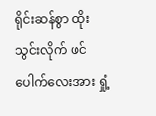ရိုင်းဆန်စွာ ထိုးသွင်းလိုက် ဖင်ပေါက်လေးအား ရှုံ့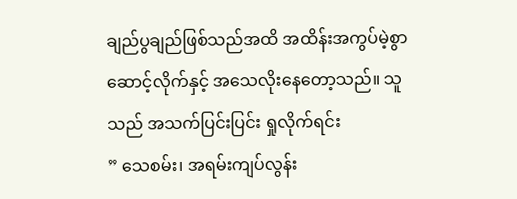ချည်ပွချည်ဖြစ်သည်အထိ အထိန်းအကွပ်မဲ့စွာ ဆောင့်လိုက်နှင့် အသေလိုးနေတော့သည်။ သူသည် အသက်ပြင်းပြင်း ရှုလိုက်ရင်း
” သေစမ်း၊ အရမ်းကျပ်လွန်း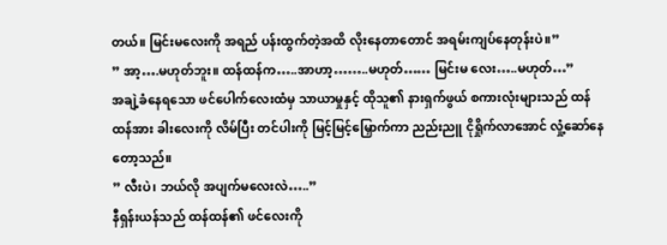တယ်။ မြင်းမလေးကို အရည် ပန်းထွက်တဲ့အထိ လိုးနေတာတောင် အရမ်းကျပ်နေတုန်းပဲ။”
” အာ့….မဟုတ်ဘူး။ ထန်ထန်က…..အာဟာ့……..မဟုတ်…… မြင်းမ လေး…..မဟုတ်…”
အချဲ့ခံနေရသော ဖင်ပေါက်လေးထံမှ သာယာမှုနှင့် ထိုသူ၏ နားရှက်ဖွယ် စကားလုံးများသည် ထန်ထန်အား ခါးလေးကို လိမ်ပြီး တင်ပါးကို မြင့်မြင့်မြှောက်ကာ ညည်းညူ ငိုရှိုက်လာအောင် လှုံ့ဆော်နေတော့သည်။
” လီးပဲ၊ ဘယ်လို အပျက်မလေးလဲ…..”
နီရှန်းယန်သည် ထန်ထန်၏ ဖင်လေးကို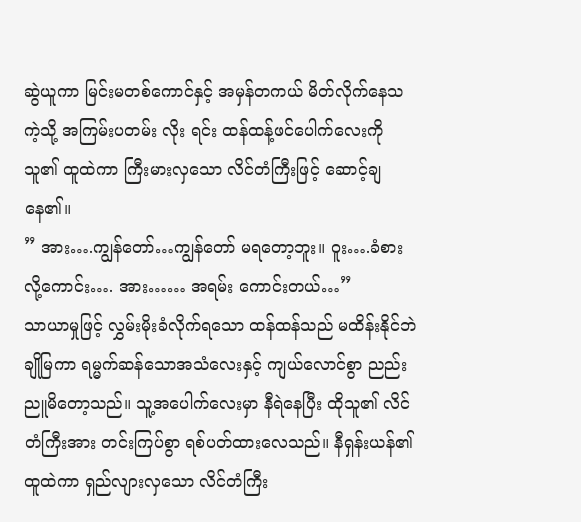ဆွဲယူကာ မြင်းမတစ်ကောင်နှင့် အမှန်တကယ် မိတ်လိုက်နေသကဲ့သို့ အကြမ်းပတမ်း လိုး ရင်း ထန်ထန့်ဖင်ပေါက်လေးကို သူ၏ ထူထဲကာ ကြီးမားလှသော လိင်တံကြီးဖြင့် ဆောင့်ချနေ၏။
” အား….ကျွန်တော်…ကျွန်တော် မရတော့ဘူး။ ဝူး….ခံစားလို့ကောင်း…. အား…… အရမ်း ကောင်းတယ်…”
သာယာမှုဖြင့် လွှမ်းမိုးခံလိုက်ရသော ထန်ထန်သည် မထိန်းနိုင်ဘဲ ချိုမြကာ ရမ္မက်ဆန်သောအသံလေးနှင့် ကျယ်လောင်စွာ ညည်းညူမိတော့သည်။ သူ့အပေါက်လေးမှာ နီရဲနေပြီး ထိုသူ၏ လိင်တံကြီးအား တင်းကြပ်စွာ ရစ်ပတ်ထားလေသည်။ နီရှန်းယန်၏ ထူထဲကာ ရှည်လျားလှသော လိင်တံကြီး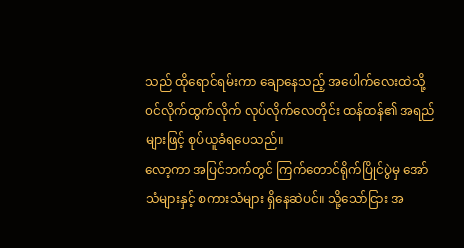သည် ထိုရောင်ရမ်းကာ ချောနေသည့် အပေါက်လေးထဲသို့ ၀င်လိုက်ထွက်လိုက် လုပ်လိုက်လေတိုင်း ထန်ထန်၏ အရည်များဖြင့် စုပ်ယူခံရပေသည်။
လော့ကာ အပြင်ဘက်တွင် ကြက်တောင်ရိုက်ပြိုင်ပွဲမှ အော်သံများနှင့် စကားသံများ ရှိနေဆဲပင်။ သို့သော်ငြား အ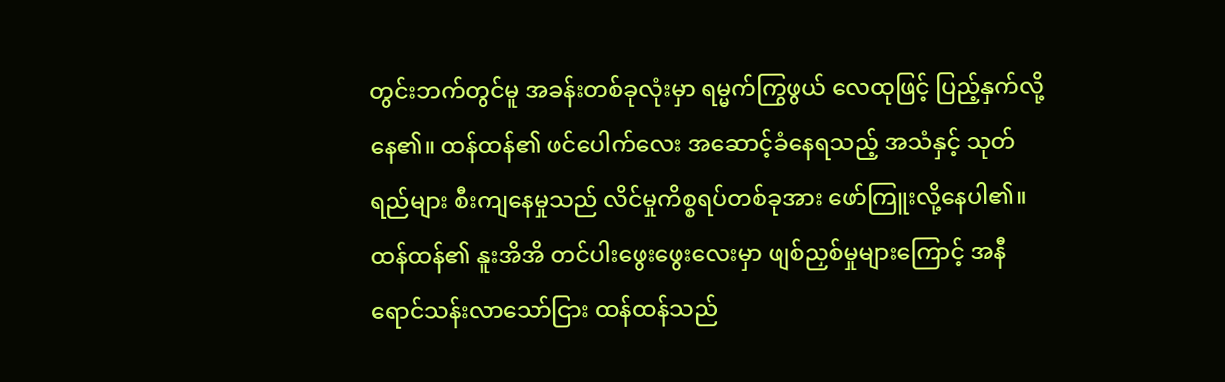တွင်းဘက်တွင်မူ အခန်းတစ်ခုလုံးမှာ ရမ္မက်ကြွဖွယ် လေထုဖြင့် ပြည့်နှက်လို့နေ၏။ ထန်ထန်၏ ဖင်ပေါက်လေး အဆောင့်ခံနေရသည့် အသံနှင့် သုတ်ရည်များ စီးကျနေမှုသည် လိင်မှုကိစ္စရပ်တစ်ခုအား ဖော်ကြူးလို့နေပါ၏။
ထန်ထန်၏ နူးအိအိ တင်ပါးဖွေးဖွေးလေးမှာ ဖျစ်ညှစ်မှုများကြောင့် အနီရောင်သန်းလာသော်ငြား ထန်ထန်သည်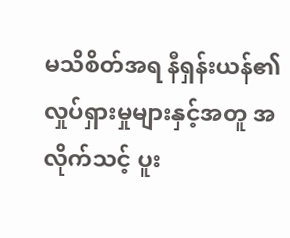မသိစိတ်အရ နီရှန်းယန်၏ လှုပ်ရှားမှုများနှင့်အတူ အလိုက်သင့် ပူး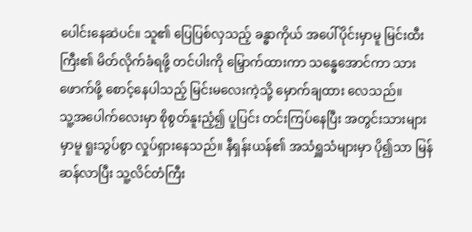ပေါင်းနေဆဲပင်။ သူ၏ ပြေပြစ်လှသည့် ခန္ဓာကိုယ် အပေါ်ပိုင်းမှာမူ မြင်းထီးကြီး၏ မိတ်လိုက်ခံရဖို့ တင်ပါးကို မြှောက်ထားကာ သန္ဓေအောင်ကာ သားဖောက်ဖို့ စောင့်နေပါသည့် မြင်းမလေးကဲ့သို့ မှောက်ချထား လေသည်။
သူ့အပေါက်လေးမှာ စိုစွတ်နူးညံ့၍ ပူပြင်း တင်းကြပ်နေပြီး အတွင်းသားများမှာမူ ရူးသွပ်စွာ လှုပ်ရှားနေသည်။ နီရှန်းယန်၏ အသံရှူသံများမှာ ပို၍သာ မြန်ဆန်လာပြီး သူ့လိင်တံကြီး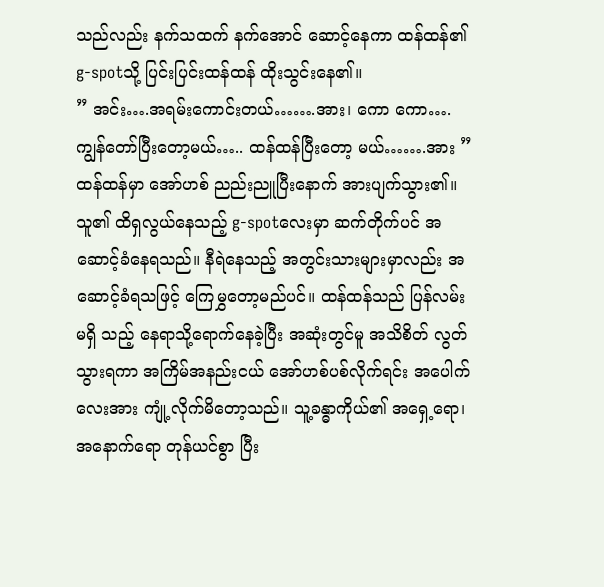သည်လည်း နက်သထက် နက်အောင် ဆောင့်နေကာ ထန်ထန်၏ g-spotသို့ ပြင်းပြင်းထန်ထန် ထိုးသွင်းနေ၏။
” အင်း….အရမ်းကောင်းတယ်…….အား၊ ကော ကော….ကျွန်တော်ပြီးတော့မယ်….. ထန်ထန်ပြီးတော့ မယ်…….အား ”
ထန်ထန်မှာ အော်ဟစ် ညည်းညူပြီးနောက် အားပျက်သွား၏။ သူ၏ ထိရှလွယ်နေသည့် g-spotလေးမှာ ဆက်တိုက်ပင် အဆောင့်ခံနေရသည်။ နီရဲနေသည့် အတွင်းသားများမှာလည်း အဆောင့်ခံရသဖြင့် ကြေမွှတော့မည်ပင်။ ထန်ထန်သည် ပြန်လမ်းမရှိ သည့် နေရာသို့ရောက်နေခဲ့ပြီး အဆုံးတွင်မူ အသိစိတ် လွတ်သွားရကာ အကြိမ်အနည်းငယ် အော်ဟစ်ပစ်လိုက်ရင်း အပေါက်လေးအား ကျုံ့လိုက်မိတော့သည်။ သူ့ခန္ဓာကိုယ်၏ အရှေ့ရော၊ အနောက်ရော တုန်ယင်စွာ ပြီး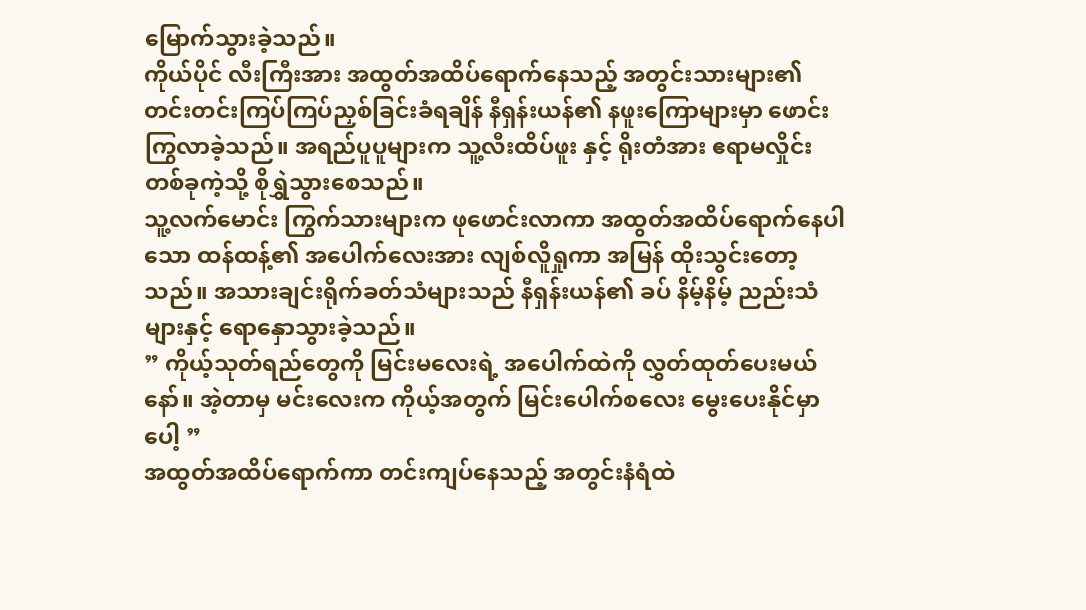မြောက်သွားခဲ့သည်။
ကိုယ်ပိုင် လီးကြီးအား အထွတ်အထိပ်ရောက်နေသည့် အတွင်းသားများ၏ တင်းတင်းကြပ်ကြပ်ညှစ်ခြင်းခံရချိန် နီရှန်းယန်၏ နဖူးကြောများမှာ ဖောင်းကြွလာခဲ့သည်။ အရည်ပူပူများက သူ့လီးထိပ်ဖူး နှင့် ရိုးတံအား ဧရာမလှိုင်း တစ်ခုကဲ့သို့ စိုရွှဲသွားစေသည်။
သူ့လက်မောင်း ကြွက်သားများက ဖုဖောင်းလာကာ အထွတ်အထိပ်ရောက်နေပါသော ထန်ထန့်၏ အပေါက်လေးအား လျစ်လိူရှုကာ အမြန် ထိုးသွင်းတော့သည်။ အသားချင်းရိုက်ခတ်သံများသည် နီရှန်းယန်၏ ခပ် နိမ့်နိမ့် ညည်းသံများနှင့် ရောနှောသွားခဲ့သည်။
” ကိုယ့်သုတ်ရည်တွေကို မြင်းမလေးရဲ့ အပေါက်ထဲကို လွှတ်ထုတ်ပေးမယ်နော်။ အဲ့တာမှ မင်းလေးက ကိုယ့်အတွက် မြင်းပေါက်စလေး မွေးပေးနိုင်မှာပေါ့ ”
အထွတ်အထိပ်ရောက်ကာ တင်းကျပ်နေသည့် အတွင်းနံရံထဲ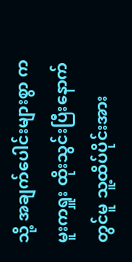သို့ အချက်ပေါင်းများစွာ ကမူးကရှူး ထိုးသွင်းပြီးနောက်တွင်မူ သူ့ထိပ်ပိုင်းအား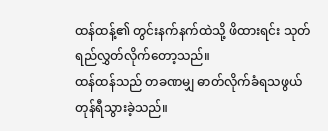ထန်ထန့်၏ တွင်းနက်နက်ထဲသို့ ဖိထားရင်း သုတ်ရည်လွှတ်လိုက်တော့သည်။
ထန်ထန်သည် တခဏမျှ ဓာတ်လိုက်ခံရသဖွယ် တုန်ရီသွားခဲ့သည်။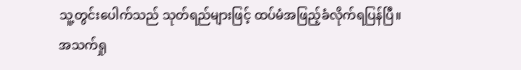သူ့တွင်းပေါက်သည် သုတ်ရည်များဖြင့် ထပ်မံအဖြည့်ခံလိုက်ရပြန်ပြီ။
အသက်ရှု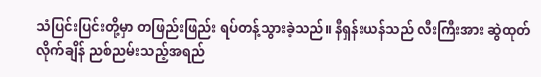သံပြင်းပြင်းတို့မှာ တဖြည်းဖြည်း ရပ်တန့်သွားခဲ့သည်။ နီရှန်းယန်သည် လီးကြီးအား ဆွဲထုတ်လိုက်ချိန် ညစ်ညမ်းသည့်အရည်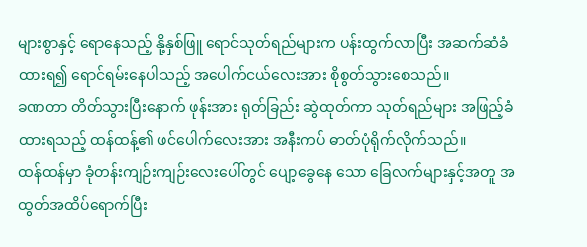များစွာနှင့် ရောနေသည့် နို့နှစ်ဖြူ ရောင်သုတ်ရည်များက ပန်းထွက်လာပြီး အဆက်ဆံခံထားရ၍ ရောင်ရမ်းနေပါသည့် အပေါက်ငယ်လေးအား စိုစွတ်သွားစေသည်။
ခဏတာ တိတ်သွားပြီးနောက် ဖုန်းအား ရုတ်ခြည်း ဆွဲထုတ်ကာ သုတ်ရည်များ အဖြည့်ခံထားရသည့် ထန်ထန့်၏ ဖင်ပေါက်လေးအား အနီးကပ် ဓာတ်ပုံရိုက်လိုက်သည်။
ထန်ထန်မှာ ခုံတန်းကျဉ်းကျဉ်းလေးပေါ်တွင် ပျော့ခွေနေ သော ခြေလက်များနှင့်အတူ အထွတ်အထိပ်ရောက်ပြီး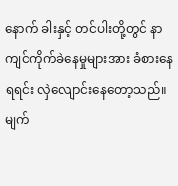နောက် ခါးနှင့် တင်ပါးတို့တွင် နာကျင်ကိုက်ခဲနေမှုများအား ခံစားနေရရင်း လှဲလျောင်းနေတော့သည်။
မျက်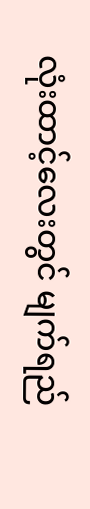လုံးထာင့်လေးတွင် မျက်ရည်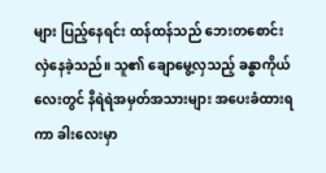များ ပြည့်နေရင်း ထန်ထန်သည် ဘေးတစောင်းလှဲနေခဲ့သည်။ သူ၏ ချောမွေ့လှသည့် ခန္ဓာကိုယ်လေးတွင် နီရဲရဲအမှတ်အသားများ အပေးခံထားရကာ ခါးလေးမှာ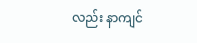လည်း နာကျင်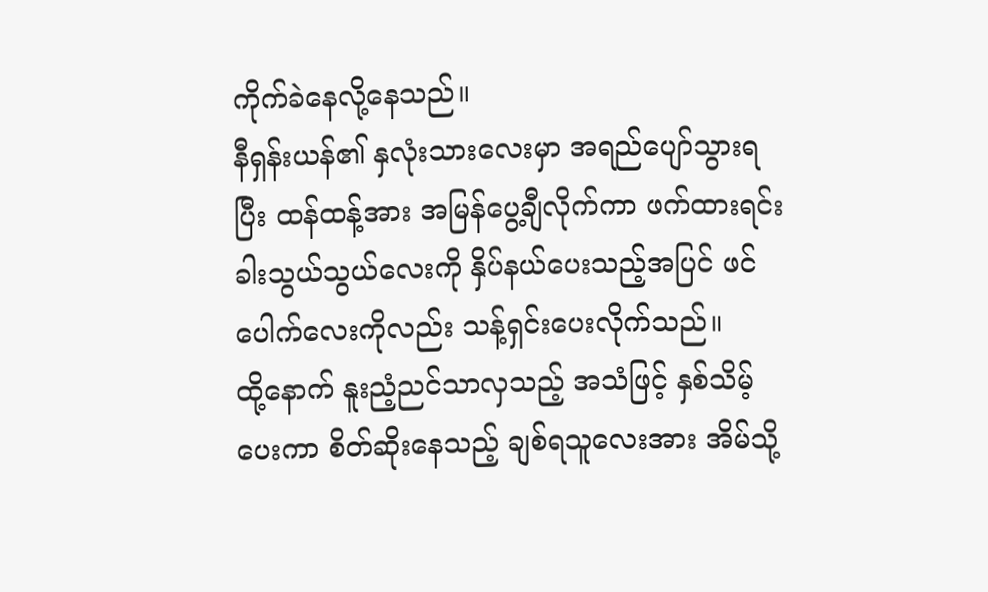ကိုက်ခဲနေလို့နေသည်။
နီရှန်းယန်၏ နှလုံးသားလေးမှာ အရည်ပျော်သွားရပြီး ထန်ထန့်အား အမြန်ပွေ့ချီလိုက်ကာ ဖက်ထားရင်း ခါးသွယ်သွယ်လေးကို နှိပ်နယ်ပေးသည့်အပြင် ဖင်ပေါက်လေးကိုလည်း သန့်ရှင်းပေးလိုက်သည်။
ထို့နောက် နူးညံ့ညင်သာလှသည့် အသံဖြင့် နှစ်သိမ့်ပေးကာ စိတ်ဆိုးနေသည့် ချစ်ရသူလေးအား အိမ်သို့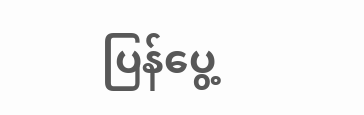ပြန်ပွေ့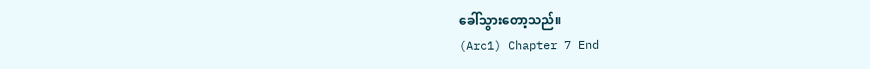ခေါ်သွားတော့သည်။
(Arc1) Chapter 7 End